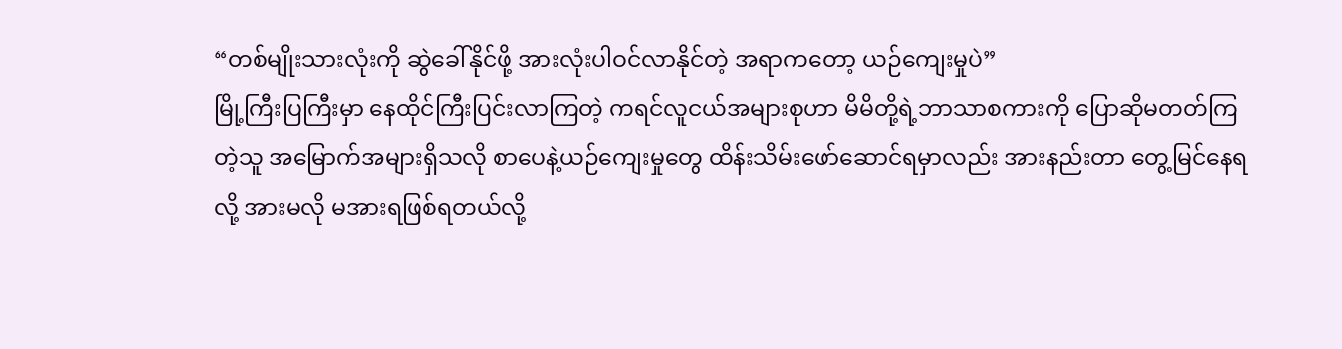“တစ်မျိုးသားလုံးကို ဆွဲခေါ်နိုင်ဖို့ အားလုံးပါဝင်လာနိုင်တဲ့ အရာကတော့ ယဉ်ကျေးမှုပဲ”
မြို့ကြီးပြကြီးမှာ နေထိုင်ကြီးပြင်းလာကြတဲ့ ကရင်လူငယ်အများစုဟာ မိမိတို့ရဲ့ဘာသာစကားကို ပြောဆိုမတတ်ကြတဲ့သူ အမြောက်အများရှိသလို စာပေနဲ့ယဉ်ကျေးမှုတွေ ထိန်းသိမ်းဖော်ဆောင်ရမှာလည်း အားနည်းတာ တွေ့မြင်နေရလို့ အားမလို မအားရဖြစ်ရတယ်လို့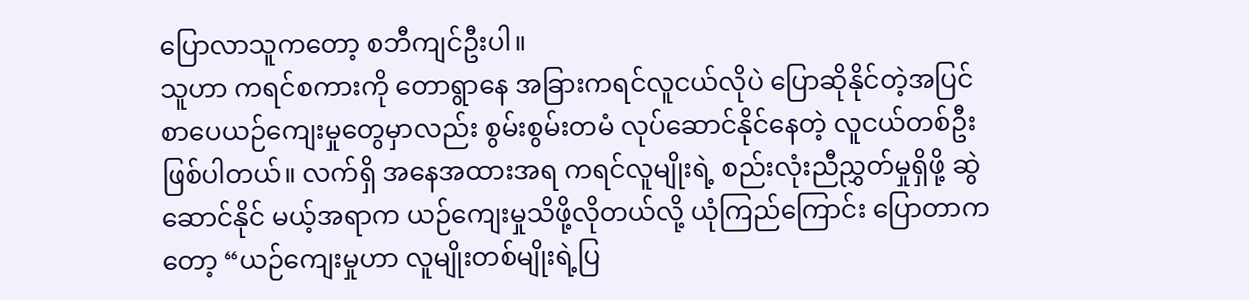ပြောလာသူကတော့ စဘီကျင်ဦးပါ။
သူဟာ ကရင်စကားကို တောရွာနေ အခြားကရင်လူငယ်လိုပဲ ပြောဆိုနိုင်တဲ့အပြင် စာပေယဉ်ကျေးမှုတွေမှာလည်း စွမ်းစွမ်းတမံ လုပ်ဆောင်နိုင်နေတဲ့ လူငယ်တစ်ဦး ဖြစ်ပါတယ်။ လက်ရှိ အနေအထားအရ ကရင်လူမျိုးရဲ့ စည်းလုံးညီညွှတ်မှုရှိဖို့ ဆွဲဆောင်နိုင် မယ့်အရာက ယဉ်ကျေးမှုသိဖို့လိုတယ်လို့ ယုံကြည်ကြောင်း ပြောတာကတော့ “ယဉ်ကျေးမှုဟာ လူမျိုးတစ်မျိုးရဲ့ပြ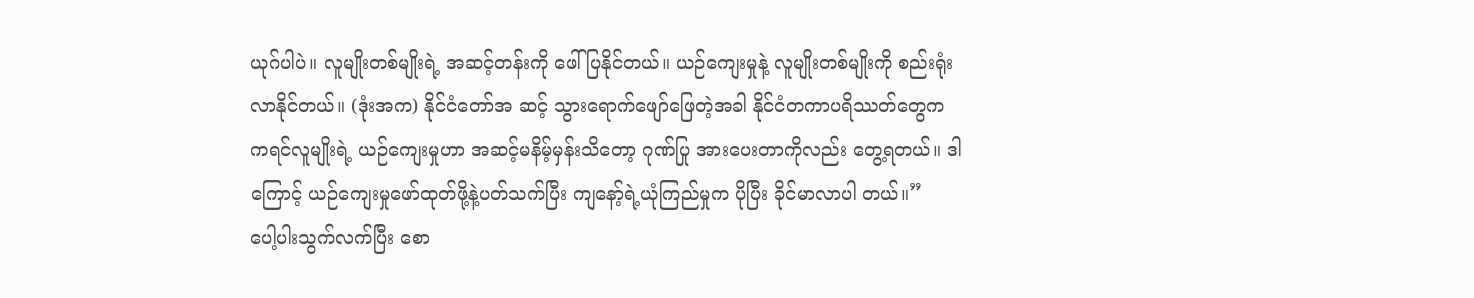ယုဂ်ပါပဲ။ လူမျိုးတစ်မျိုးရဲ့ အဆင့်တန်းကို ဖေါ်ပြနိုင်တယ်။ ယဉ်ကျေးမှုနဲ့ လူမျိုးတစ်မျိုးကို စည်းရုံးလာနိုင်တယ်။ (ဒုံးအက) နိုင်ငံတော်အ ဆင့် သွားရောက်ဖျော်ဖြေတဲ့အခါ နိုင်ငံတကာပရိဿတ်တွေက ကရင်လူမျိုးရဲ့ ယဉ်ကျေးမှုဟာ အဆင့်မနိမ့်မှန်းသိတော့ ဂုဏ်ပြု အားပေးတာကိုလည်း တွေ့ရတယ်။ ဒါကြောင့် ယဉ်ကျေးမှုဖော်ထုတ်ဖို့နဲ့ပတ်သက်ပြီး ကျနော့်ရဲ့ယုံကြည်မှုက ပိုပြီး ခိုင်မာလာပါ တယ်။”
ပေါ့ပါးသွက်လက်ပြီး စော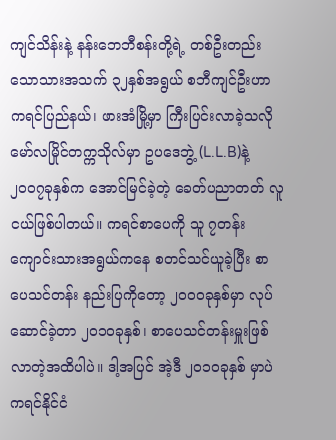ကျင်သိန်းနဲ့ နန်းဘေဘီစန်းတို့ရဲ့ တစ်ဦးတည်းသောသားအသက် ၃၂နှစ်အရွယ် စဘီကျင်ဦးဟာ ကရင်ပြည်နယ်၊ ဖားအံမြို့မှာ ကြီးပြင်းလာခဲ့သလို မော်လမြိုင်တက္ကသိုလ်မှာ ဥပဒေဘွဲ့ (L.L.B)နဲ့ ၂၀၀၇ခုနှစ်က အောင်မြင်ခဲ့တဲ့ ခေတ်ပညာတတ် လူငယ်ဖြစ်ပါတယ်။ ကရင်စာပေကို သူ ၇တန်းကျောင်းသားအရွယ်ကနေ စတင်သင်ယူခဲ့ပြီး စာပေသင်တန်း နည်းပြကိုတော့ ၂၀၀ဝခုနှစ်မှာ လုပ်ဆောင်ခဲ့တာ ၂၀၁ဝခုနှစ်၊ စာပေသင်တန်းမှူးဖြစ်လာတဲ့အထိပါပဲ။ ဒါ့အပြင် အဲ့ဒီ ၂၀၁ဝခုနှစ် မှာပဲ ကရင်နိုင်ငံ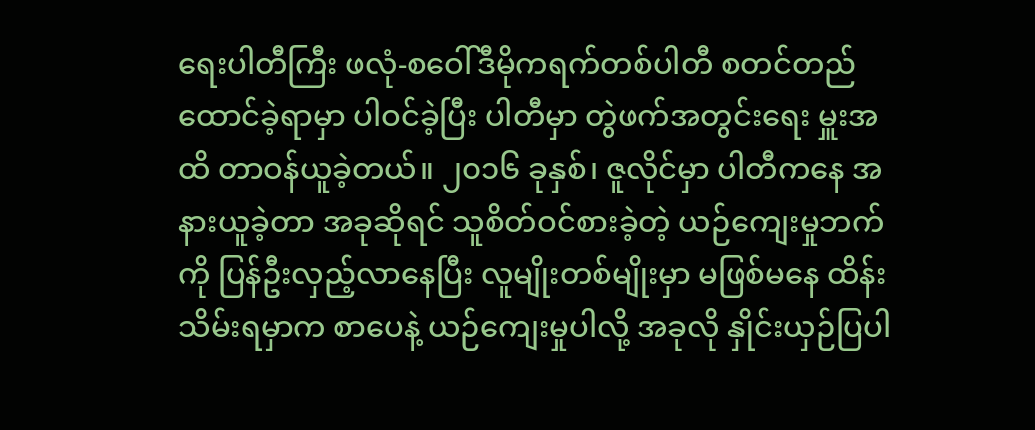ရေးပါတီကြီး ဖလုံ-စဝေါ်ဒီမိုကရက်တစ်ပါတီ စတင်တည်ထောင်ခဲ့ရာမှာ ပါဝင်ခဲ့ပြီး ပါတီမှာ တွဲဖက်အတွင်းရေး မှူးအထိ တာဝန်ယူခဲ့တယ်။ ၂၀၁၆ ခုနှစ်၊ ဇူလိုင်မှာ ပါတီကနေ အနားယူခဲ့တာ အခုဆိုရင် သူစိတ်ဝင်စားခဲ့တဲ့ ယဉ်ကျေးမှုဘက် ကို ပြန်ဦးလှည့်လာနေပြီး လူမျိုးတစ်မျိုးမှာ မဖြစ်မနေ ထိန်းသိမ်းရမှာက စာပေနဲ့ ယဉ်ကျေးမှုပါလို့ အခုလို နှိုင်းယှဉ်ပြပါ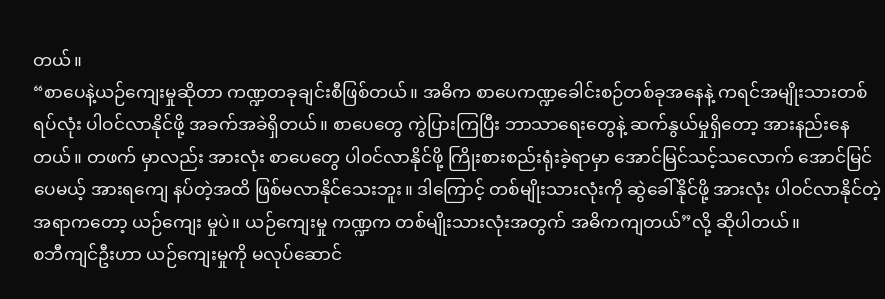တယ်။
“စာပေနဲ့ယဉ်ကျေးမှုဆိုတာ ကဏ္ဍတခုချင်းစီဖြစ်တယ်။ အဓိက စာပေကဏ္ဍခေါင်းစဉ်တစ်ခုအနေနဲ့ ကရင်အမျိုးသားတစ်ရပ်လုံး ပါဝင်လာနိုင်ဖို့ အခက်အခဲရှိတယ်။ စာပေတွေ ကွဲပြားကြပြီး ဘာသာရေးတွေနဲ့ ဆက်နွယ်မှုရှိတော့ အားနည်းနေတယ်။ တဖက် မှာလည်း အားလုံး စာပေတွေ ပါဝင်လာနိုင်ဖို့ ကြိုးစားစည်းရုံးခဲ့ရာမှာ အောင်မြင်သင့်သလောက် အောင်မြင်ပေမယ့် အားရကျေ နပ်တဲ့အထိ ဖြစ်မလာနိုင်သေးဘူး။ ဒါကြောင့် တစ်မျိုးသားလုံးကို ဆွဲခေါ်နိုင်ဖို့ အားလုံး ပါဝင်လာနိုင်တဲ့အရာကတော့ ယဉ်ကျေး မှုပဲ။ ယဉ်ကျေးမှု ကဏ္ဍက တစ်မျိုးသားလုံးအတွက် အဓိကကျတယ်”လို့ ဆိုပါတယ်။
စဘီကျင်ဦးဟာ ယဉ်ကျေးမှုကို မလုပ်ဆောင်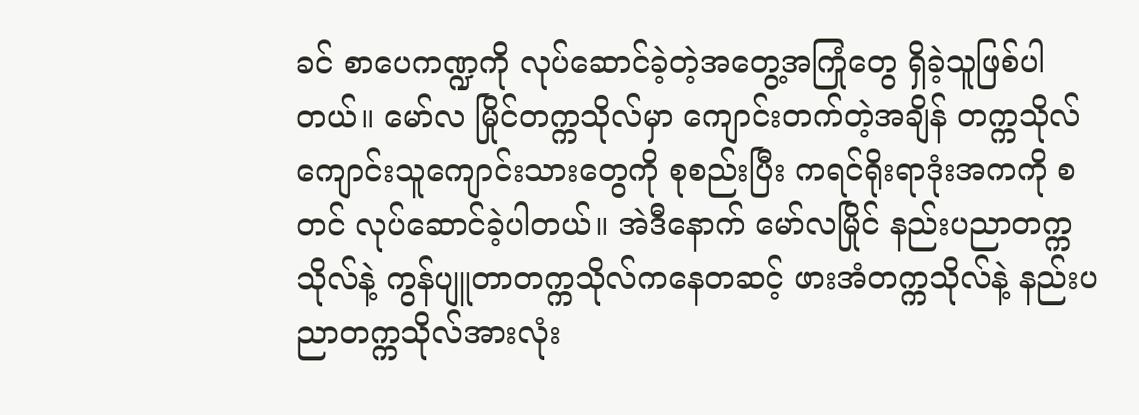ခင် စာပေကဏ္ဍကို လုပ်ဆောင်ခဲ့တဲ့အတွေ့အကြုံတွေ ရှိခဲ့သူဖြစ်ပါတယ်။ မော်လ မြိုင်တက္ကသိုလ်မှာ ကျောင်းတက်တဲ့အချိန် တက္ကသိုလ်ကျောင်းသူကျောင်းသားတွေကို စုစည်းပြီး ကရင်ရိုးရာဒုံးအကကို စတင် လုပ်ဆောင်ခဲ့ပါတယ်။ အဲဒီနောက် မော်လမြိုင် နည်းပညာတက္ကသိုလ်နဲ့ ကွန်ပျူတာတက္ကသိုလ်ကနေတဆင့် ဖားအံတက္ကသိုလ်နဲ့ နည်းပညာတက္ကသိုလ်အားလုံး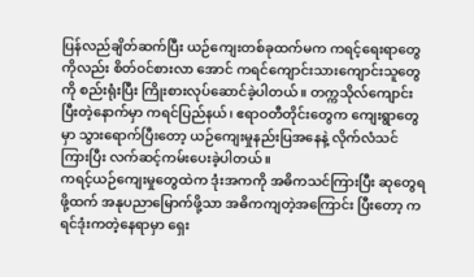ပြန်လည်ချိတ်ဆက်ပြီး ယဉ်ကျေးတစ်ခုထက်မက ကရင့်ရေးရာတွေကိုလည်း စိတ်ဝင်စားလာ အောင် ကရင်ကျောင်းသားကျောင်းသူတွေကို စည်းရုံးပြီး ကြိုးစားလုပ်ဆောင်ခဲ့ပါတယ်။ တက္ကသိုလ်ကျောင်းပြီးတဲ့နောက်မှာ ကရင်ပြည်နယ်၊ ဧရာဝတီတိုင်းတွေက ကျေးရွာတွေမှာ သွားရောက်ပြီးတော့ ယဉ်ကျေးမှုနည်းပြအနေနဲ့ လိုက်လံသင်ကြားပြီး လက်ဆင့်ကမ်းပေးခဲ့ပါတယ်။
ကရင့်ယဉ်ကျေးမှုတွေထဲက ဒုံးအကကို အဓိကသင်ကြားပြီး ဆုတွေရဖို့ထက် အနုပညာမြောက်ဖို့သာ အဓိကကျတဲ့အကြောင်း ပြီးတော့ ကရင်ဒုံးကတဲ့နေရာမှာ ရှေး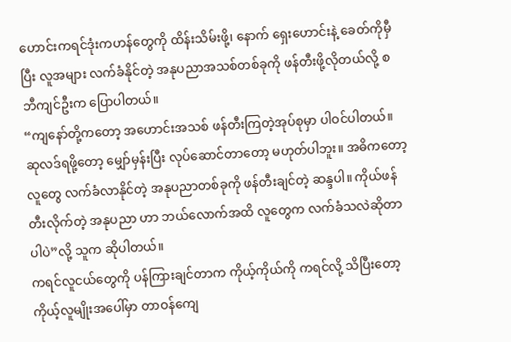ဟောင်းကရင်ဒုံးကဟန်တွေကို ထိန်းသိမ်းဖို့၊ နောက် ရှေးဟောင်းနဲ့ ခေတ်ကိုမှီပြီး လူအများ လက်ခံနိုင်တဲ့ အနုပညာအသစ်တစ်ခုကို ဖန်တီးဖို့လိုတယ်လို့ စဘီကျင်ဦးက ပြောပါတယ်။
“ကျနော်တို့ကတော့ အဟောင်းအသစ် ဖန်တီးကြတဲ့အုပ်စုမှာ ပါဝင်ပါတယ်။ ဆုလဒ်ရဖို့တော့ မျှော်မှန်းပြီး လုပ်ဆောင်တာတော့ မဟုတ်ပါဘူး။ အဓိကတော့ လူတွေ လက်ခံလာနိုင်တဲ့ အနုပညာတစ်ခုကို ဖန်တီးချင်တဲ့ ဆန္ဒပါ။ ကိုယ်ဖန်တီးလိုက်တဲ့ အနုပညာ ဟာ ဘယ်လောက်အထိ လူတွေက လက်ခံသလဲဆိုတာပါပဲ”လို့ သူက ဆိုပါတယ်။
ကရင်လူငယ်တွေကို ပန်ကြားချင်တာက ကိုယ့်ကိုယ်ကို ကရင်လို့ သိပြီးတော့ ကိုယ့်လူမျိုးအပေါ်မှာ တာဝန်ကျေ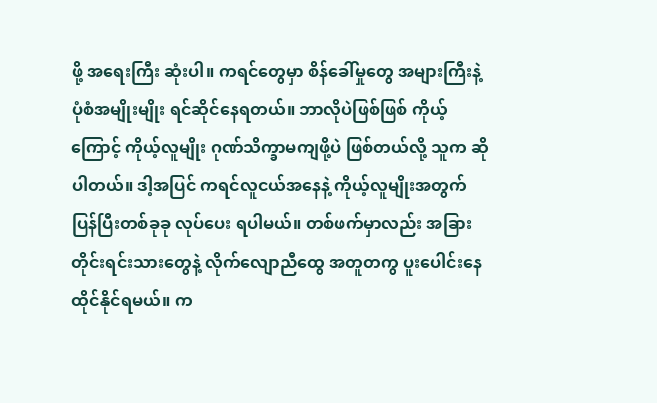ဖို့ အရေးကြီး ဆုံးပါ။ ကရင်တွေမှာ စိန်ခေါ်မှုတွေ အများကြီးနဲ့ ပုံစံအမျိုးမျိုး ရင်ဆိုင်နေရတယ်။ ဘာလိုပဲဖြစ်ဖြစ် ကိုယ့်ကြောင့် ကိုယ့်လူမျိုး ဂုဏ်သိက္ခာမကျဖို့ပဲ ဖြစ်တယ်လို့ သူက ဆိုပါတယ်။ ဒါ့အပြင် ကရင်လူငယ်အနေနဲ့ ကိုယ့်လူမျိုးအတွက် ပြန်ပြီးတစ်ခုခု လုပ်ပေး ရပါမယ်။ တစ်ဖက်မှာလည်း အခြားတိုင်းရင်းသားတွေနဲ့ လိုက်လျောညီထွေ အတူတကွ ပူးပေါင်းနေထိုင်နိုင်ရမယ်။ က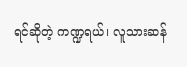ရင်ဆိုတဲ့ ကဏ္ဍရယ်၊ လူသားဆန်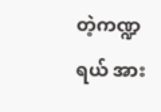တဲ့ကဏ္ဍရယ် အား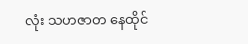လုံး သဟဇာတ နေထိုင်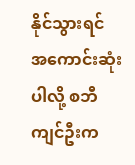နိုင်သွားရင် အကောင်းဆုံးပါလို့ စဘီကျင်ဦးက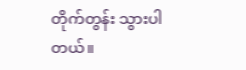တိုက်တွန်း သွားပါတယ်။